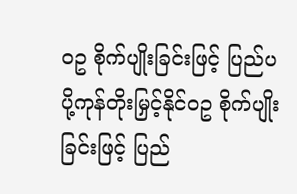ဝဥ စိုက်ပျိုးခြင်းဖြင့် ပြည်ပပို့ကုန်တိုးမြှင့်နိုင်ဝဥ စိုက်ပျိုးခြင်းဖြင့် ပြည်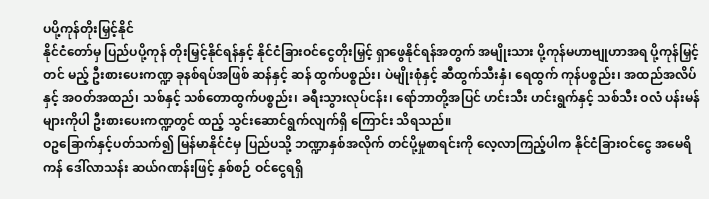ပပို့ကုန်တိုးမြှင့်နိုင်
နိုင်ငံတော်မှ ပြည်ပပို့ကုန် တိုးမြှင့်နိုင်ရန်နှင့် နိုင်ငံခြားဝင်ငွေတိုးမြှင့် ရှာဖွေနိုင်ရန်အတွက် အမျိုးသား ပို့ကုန်မဟာဗျုဟာအရ ပို့ကုန်မြှင့်တင် မည့် ဦးစားပေးကဏ္ဍ ခုနစ်ရပ်အဖြစ် ဆန်နှင့် ဆန် ထွက်ပစ္စည်း၊ ပဲမျိုးစုံနှင့် ဆီထွက်သီးနှံ၊ ရေထွက် ကုန်ပစ္စည်း၊ အထည်အလိပ်နှင့် အဝတ်အထည်၊ သစ်နှင့် သစ်တောထွက်ပစ္စည်း၊ ခရီးသွားလုပ်ငန်း၊ ရော်ဘာတို့အပြင် ဟင်းသီး ဟင်းရွက်နှင့် သစ်သီး ဝလံ ပန်းမန်များကိုပါ ဦးစားပေးကဏ္ဍတွင် ထည့် သွင်းဆောင်ရွက်လျက်ရှိ ကြောင်း သိရသည်။
ဝဥခြောက်နှင့်ပတ်သက်၍ မြန်မာနိုင်ငံမှ ပြည်ပသို့ ဘဏ္ဍာနှစ်အလိုက် တင်ပို့မှုစာရင်းကို လေ့လာကြည့်ပါက နိုင်ငံခြားဝင်ငွေ အမေရိကန် ဒေါ်လာသန်း ဆယ်ဂဏန်းဖြင့် နှစ်စဉ် ဝင်ငွေရရှိ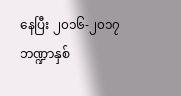နေပြီး ၂၀၁၆-၂၀၁၇ ဘဏ္ဍာနှစ်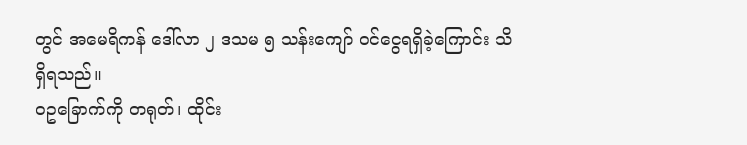တွင် အမေရိကန် ဒေါ်လာ ၂ ဒသမ ၅ သန်းကျော် ဝင်ငွေရရှိခဲ့ကြောင်း သိရှိရသည်။
ဝဥခြောက်ကို တရုတ်၊ ထိုင်း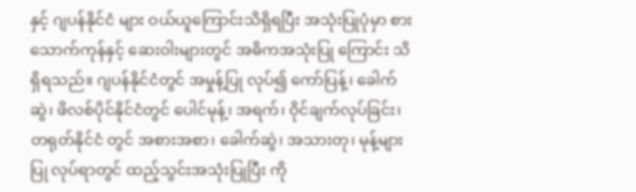နှင့် ဂျပန်နိုင်ငံ များ ဝယ်ယူကြောင်းသိရှိရပြီး အသုံးပြုပုံမှာ စား သောက်ကုန်နှင့် ဆေးဝါးများတွင် အဓိကအသုံးပြု ကြောင်း သိရှိရသည်။ ဂျပန်နိုင်ငံတွင် အမှုန့်ပြု လုပ်၍ ကော်ပြန့်၊ ခေါက်ဆွဲ၊ ဖိလစ်ပိုင်နိုင်ငံတွင် ပေါင်မုန့်၊ အရက်၊ ဝိုင်ချက်လုပ်ခြင်း၊ တရုတ်နိုင်ငံ တွင် အစားအစာ၊ ခေါက်ဆွဲ၊ အသားတု၊ မုန့်များပြု လုပ်ရာတွင် ထည့်သွင်းအသုံးပြုပြီး ကို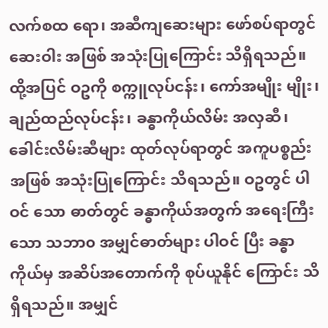လက်စထ ရော၊ အဆီကျဆေးများ ဖော်စပ်ရာတွင် ဆေးဝါး အဖြစ် အသုံးပြုကြောင်း သိရှိရသည်။
ထို့အပြင် ဝဥကို စက္ကူလုပ်ငန်း၊ ကော်အမျိုး မျိုး၊ ချည်ထည်လုပ်ငန်း၊ ခန္ဓာကိုယ်လိမ်း အလှဆီ၊ ခေါင်းလိမ်းဆီများ ထုတ်လုပ်ရာတွင် အကူပစ္စည်း အဖြစ် အသုံးပြုကြောင်း သိရသည်။ ဝဥတွင် ပါဝင် သော ဓာတ်တွင် ခန္ဓာကိုယ်အတွက် အရေးကြီးသော သဘာ၀ အမျှင်ဓာတ်များ ပါဝင် ပြီး ခန္ဓာကိုယ်မှ အဆိပ်အတောက်ကို စုပ်ယူနိုင် ကြောင်း သိရှိရသည်။ အမျှင်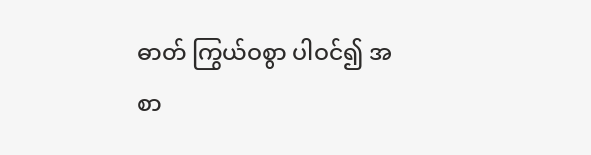ဓာတ် ကြွယ်ဝစွာ ပါဝင်၍ အစာ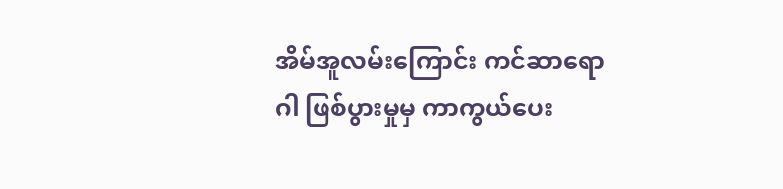အိမ်အူလမ်းကြောင်း ကင်ဆာရောဂါ ဖြစ်ပွားမှုမှ ကာကွယ်ပေး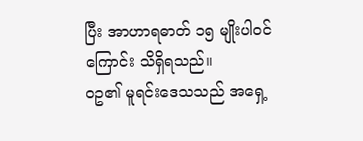ပြီး အာဟာရဓာတ် ၁၅ မျိုးပါဝင်ကြောင်း သိရှိရသည်။
ဝဥ၏ မူရင်းဒေသသည် အရှေ့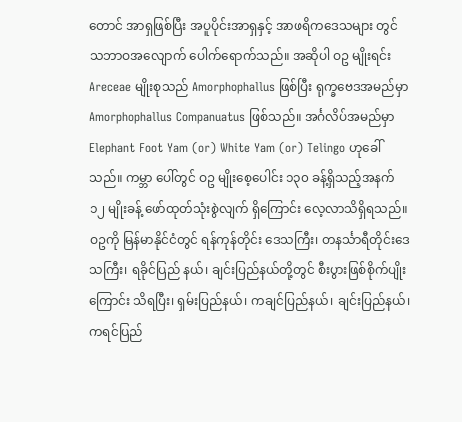တောင် အာရှဖြစ်ပြီး အပူပိုင်းအာရှနှင့် အာဖရိကဒေသများ တွင် သဘာဝအလျောက် ပေါက်ရောက်သည်။ အဆိုပါ ဝဥ မျိုးရင်း Areceae မျိုးစုသည် Amorphophallus ဖြစ်ပြီး ရုက္ခဗေဒအမည်မှာAmorphophallus Companuatus ဖြစ်သည်။ အင်္ဂလိပ်အမည်မှာ Elephant Foot Yam (or) White Yam (or) Telingo ဟုခေါ်သည်။ ကမ္ဘာ ပေါ်တွင် ဝဥ မျိုးစေ့ပေါင်း ၁၃၀ ခန့်ရှိသည့်အနက် ၁၂ မျိုးခန့် ဖော်ထုတ်သုံးစွဲလျက် ရှိကြောင်း လေ့လာသိရှိရသည်။
ဝဥကို မြန်မာနိုင်ငံတွင် ရန်ကုန်တိုင်း ဒေသကြီး၊ တနင်္သာရီတိုင်းဒေသကြီး၊ ရခိုင်ပြည် နယ်၊ ချင်းပြည်နယ်တို့တွင် စီးပွားဖြစ်စိုက်ပျိုး ကြောင်း သိရပြီး၊ ရှမ်းပြည်နယ်၊ ကချင်ပြည်နယ်၊ ချင်းပြည်နယ်၊ ကရင်ပြည်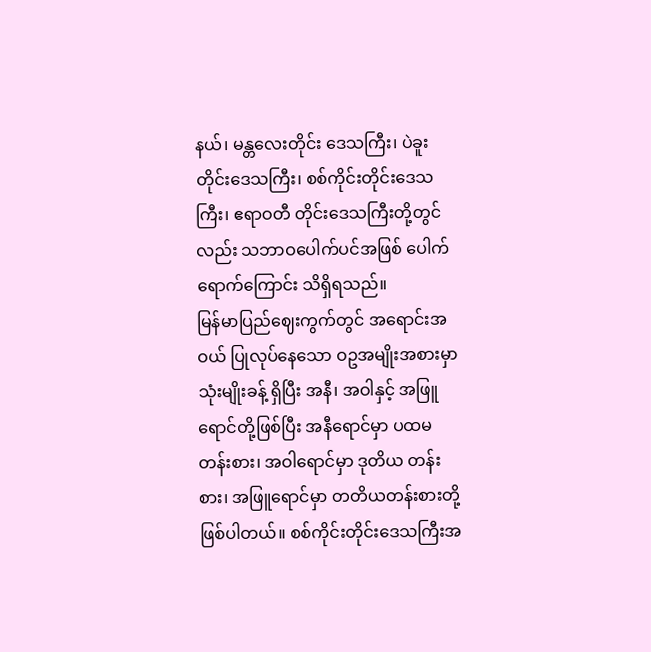နယ်၊ မန္တလေးတိုင်း ဒေသကြီး၊ ပဲခူးတိုင်းဒေသကြီး၊ စစ်ကိုင်းတိုင်းဒေသ ကြီး၊ ဧရာဝတီ တိုင်းဒေသကြီးတို့တွင်လည်း သဘာဝပေါက်ပင်အဖြစ် ပေါက်ရောက်ကြောင်း သိရှိရသည်။
မြန်မာပြည်ဈေးကွက်တွင် အရောင်းအဝယ် ပြုလုပ်နေသော ဝဥအမျိုးအစားမှာ သုံးမျိုးခန့် ရှိပြီး အနီ၊ အဝါနှင့် အဖြူရောင်တို့ဖြစ်ပြီး အနီရောင်မှာ ပထမတန်းစား၊ အဝါရောင်မှာ ဒုတိယ တန်းစား၊ အဖြူရောင်မှာ တတိယတန်းစားတို့ ဖြစ်ပါတယ်။ စစ်ကိုင်းတိုင်းဒေသကြီးအ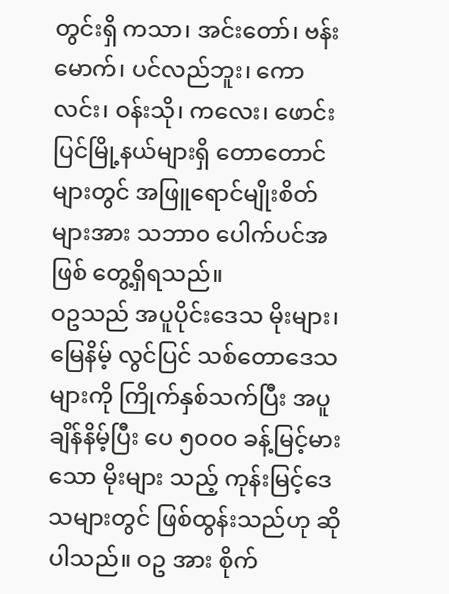တွင်းရှိ ကသာ၊ အင်းတော်၊ ဗန်းမောက်၊ ပင်လည်ဘူး၊ ကောလင်း၊ ဝန်းသို၊ ကလေး၊ ဖောင်းပြင်မြို့နယ်များရှိ တောတောင် များတွင် အဖြူရောင်မျိုးစိတ်များအား သဘာ၀ ပေါက်ပင်အဖြစ် တွေ့ရှိရသည်။
ဝဥသည် အပူပိုင်းဒေသ မိုးများ၊ မြေနိမ့် လွင်ပြင် သစ်တောဒေသများကို ကြိုက်နှစ်သက်ပြီး အပူချိန်နိမ့်ပြီး ပေ ၅၀၀၀ ခန့်မြင့်မားသော မိုးများ သည့် ကုန်းမြင့်ဒေသများတွင် ဖြစ်ထွန်းသည်ဟု ဆိုပါသည်။ ဝဥ အား စိုက်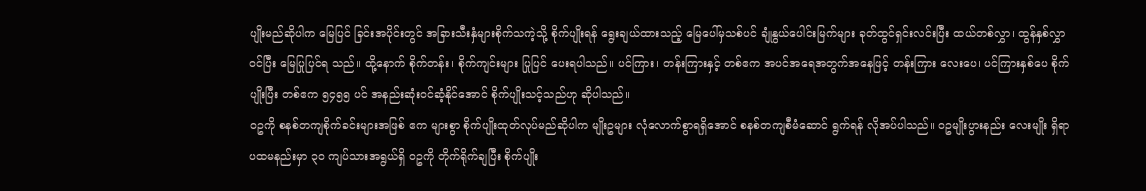ပျိုးမည်ဆိုပါက မြေပြင် ခြင်းအပိုင်းတွင် အခြားသီးနှံများစိုက်သကဲ့သို့ စိုက်ပျိုးရန် ရွေးချယ်ထားသည့် မြေပေါ်မှသစ်ပင် ချုံနွယ်ပေါင်းမြက်များ ခုတ်ထွင်ရှင်းလင်းပြီး ထယ်တစ်လွှာ၊ ထွန်နှစ်လွှာဝင်ပြီး မြေပြုပြင်ရ သည်။ ထို့နောက် စိုက်တန်း၊ စိုက်ကျင်းများ ပြုပြင် ပေးရပါသည်။ ပင်ကြား၊ တန်းကြားနှင့် တစ်ဧက အပင်အရေအတွက်အနေဖြင့် တန်းကြား လေးပေ၊ ပင်ကြားနှစ်ပေ စိုက်ပျိုးပြီး တစ်ဧက ၅၄၅၅ ပင် အနည်းဆုံးဝင်ဆံ့နိုင်အောင် စိုက်ပျိုးသင့်သည်ဟု ဆိုပါသည်။
ဝဥကို စနစ်တကျစိုက်ခင်းများအဖြစ် ဧက များစွာ စိုက်ပျိုးထုတ်လုပ်မည်ဆိုပါက မျိုးဥများ လုံလောက်စွာရရှိအောင် စနစ်တကျစီမံဆောင် ရွက်ရန် လိုအပ်ပါသည်။ ဝဥမျိုးပွားနည်း လေးမျိုး ရှိရာ ပထမနည်းမှာ ၃၀ ကျပ်သားအရွယ်ရှိ ဝဥကို တိုက်ရိုက်ချပြီး စိုက်ပျိုး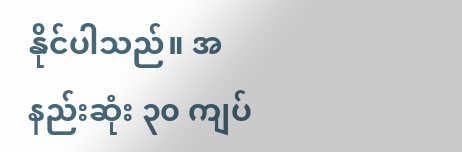နိုင်ပါသည်။ အနည်းဆုံး ၃၀ ကျပ်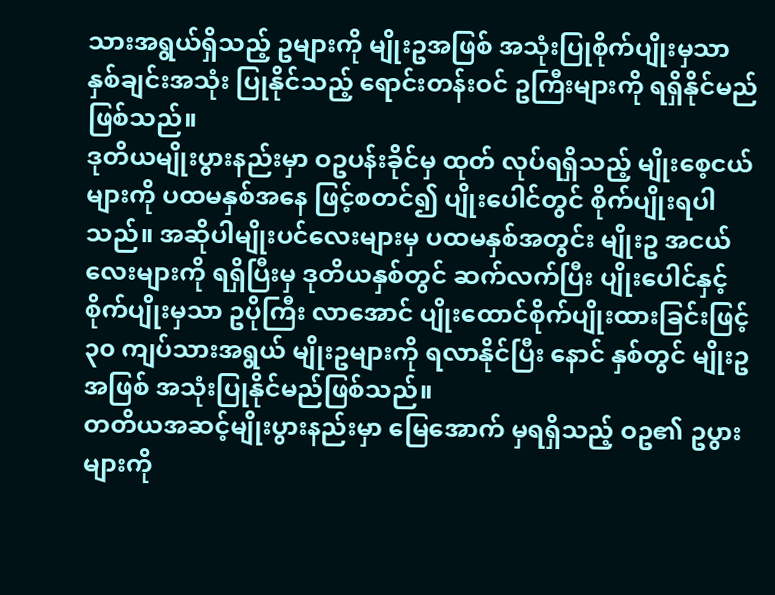သားအရွယ်ရှိသည့် ဥများကို မျိုးဥအဖြစ် အသုံးပြုစိုက်ပျိုးမှသာ နှစ်ချင်းအသုံး ပြုနိုင်သည့် ရောင်းတန်းဝင် ဥကြီးများကို ရရှိနိုင်မည်ဖြစ်သည်။
ဒုတိယမျိုးပွားနည်းမှာ ဝဥပန်းခိုင်မှ ထုတ် လုပ်ရရှိသည့် မျိုးစေ့ငယ်များကို ပထမနှစ်အနေ ဖြင့်စတင်၍ ပျိုးပေါင်တွင် စိုက်ပျိုးရပါသည်။ အဆိုပါမျိုးပင်လေးများမှ ပထမနှစ်အတွင်း မျိုးဥ အငယ်လေးများကို ရရှိပြီးမှ ဒုတိယနှစ်တွင် ဆက်လက်ပြီး ပျိုးပေါင်နှင့် စိုက်ပျိုးမှသာ ဥပိုကြီး လာအောင် ပျိုးထောင်စိုက်ပျိုးထားခြင်းဖြင့် ၃၀ ကျပ်သားအရွယ် မျိုးဥများကို ရလာနိုင်ပြီး နောင် နှစ်တွင် မျိုးဥအဖြစ် အသုံးပြုနိုင်မည်ဖြစ်သည်။
တတိယအဆင့်မျိုးပွားနည်းမှာ မြေအောက် မှရရှိသည့် ဝဥ၏ ဥပွားများကို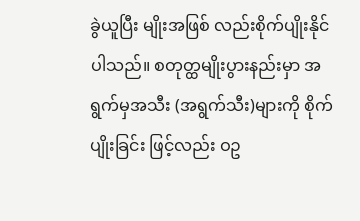ခွဲယူပြီး မျိုးအဖြစ် လည်းစိုက်ပျိုးနိုင်ပါသည်။ စတုတ္ထမျိုးပွားနည်းမှာ အရွက်မှအသီး (အရွက်သီး)များကို စိုက်ပျိုးခြင်း ဖြင့်လည်း ဝဥ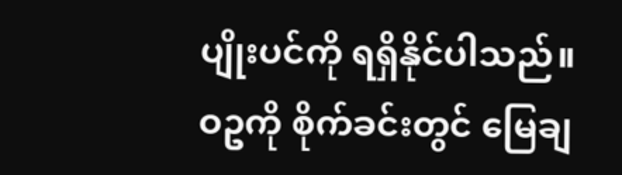ပျိုးပင်ကို ရရှိနိုင်ပါသည်။
ဝဥကို စိုက်ခင်းတွင် မြေချ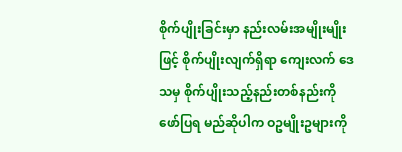စိုက်ပျိုးခြင်းမှာ နည်းလမ်းအမျိုးမျိုးဖြင့် စိုက်ပျိုးလျက်ရှိရာ ကျေးလက် ဒေသမှ စိုက်ပျိုးသည့်နည်းတစ်နည်းကို ဖော်ပြရ မည်ဆိုပါက ဝဥမျိုးဥများကို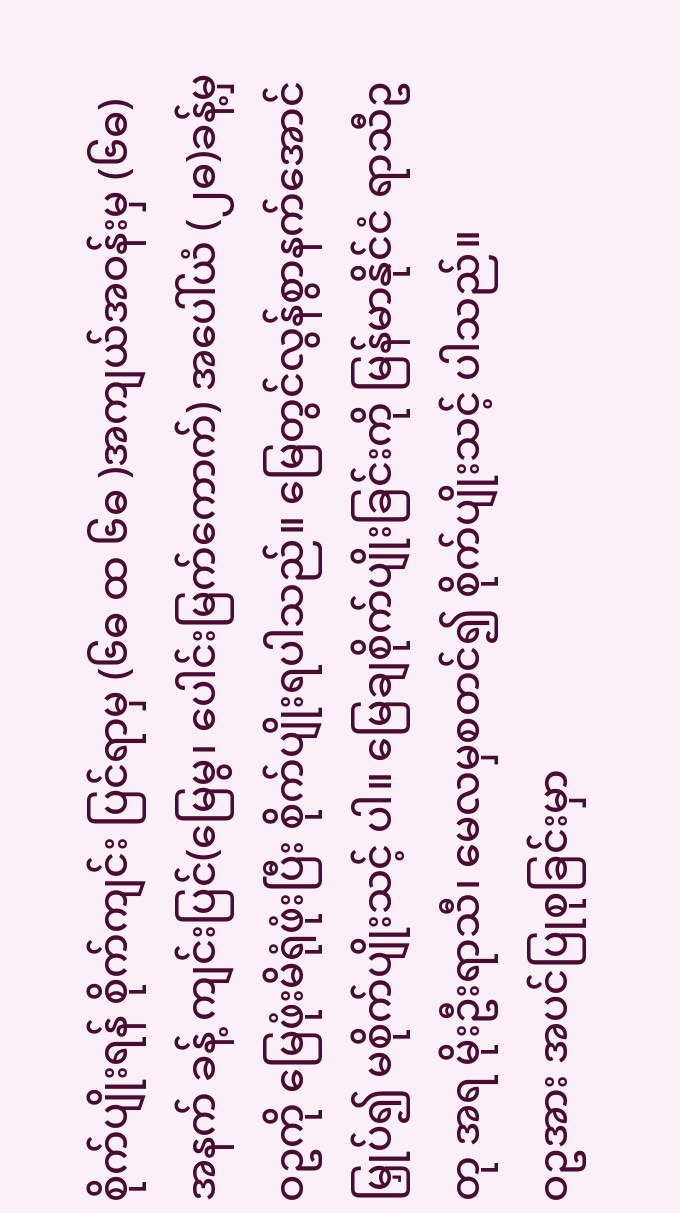စိုက်ပျိုးရန် စိုက်ကျင်း ပြင်ရာမှ (၆ဓ ထ ၆ဓ )အကျယ်အဝန်းမှ (၆ဓ)အနက် ခန့် ကျင်းပြင်(မြေမွ၊ ပေါင်းမြက်ကောက်) အပေါ်ယံ (၂ဓ)ခန့်မှ ဝဥကို မြေဖုံးမိရုံဖုံးပြီး စိုက်ပျိုးရပါသည်။ မြေတွင်လွန်စွာနက်အောင်မြှုပ်၍ မစိုက်ပျိုးသင့် ပါ။ မြေချစိုက်ပျိုးခြင်းကို မြန်မာနိုင်ငံ ရာသီဥတု အရ မိုးဦးရာသီ၊ မေလမှစတင်၍ စိုက်ပျိုးသင့် ပါသည်။
ဝဥအား အပင်ပြုစုခြင်းမှာ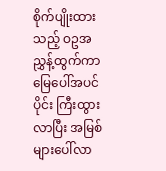စိုက်ပျိုးထား သည့် ဝဥအညွှန့်ထွက်ကာ မြေပေါ်အပင်ပိုင်း ကြီးထွားလာပြီး အမြစ်များပေါ်လာ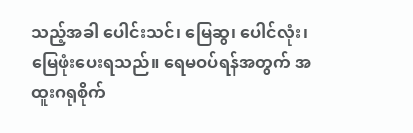သည့်အခါ ပေါင်းသင်၊ မြေဆွ၊ ပေါင်လုံး၊ မြေဖုံးပေးရသည်။ ရေမဝပ်ရန်အတွက် အထူးဂရုစိုက်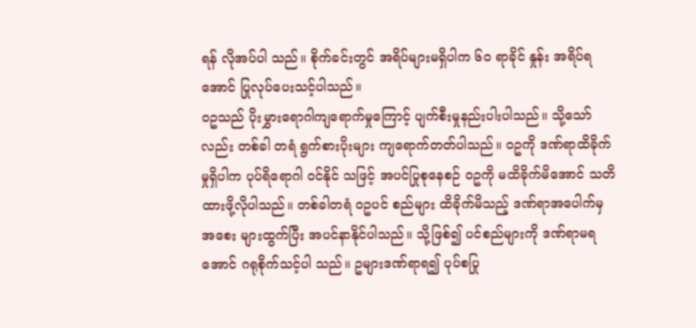ရန် လိုအပ်ပါ သည်။ စိုက်ခင်းတွင် အရိပ်များမရှိပါက ၆၀ ရာခိုင် နှုန်း အရိပ်ရအောင် ပြုလုပ်ပေးသင့်ပါသည်။
ဝဥသည် ပိုးမွှားရောဂါကျရောက်မှုကြောင့် ပျက်စီးမှုနည်းပါးပါသည်။ သို့သော်လည်း တစ်ခါ တရံ ရွက်စားပိုးများ ကျရောက်တတ်ပါသည်။ ဝဥကို ဒဏ်ရာထိခိုက်မှုရှိပါက ပုပ်ရိရောဂါ ဝင်နိုင် သဖြင့် အပင်ပြုစုနေစဉ် ဝဥကို မထိခိုက်မိအောင် သတိထားဖို့လိုပါသည်။ တစ်ခါတရံ ဝဥပင် စည်များ ထိခိုက်မိသည့် ဒဏ်ရာအပေါက်မှ အစေး များထွက်ပြီး အပင်နာနိုင်ပါသည်။ သို့ဖြစ်၍ ပင်စည်များကို ဒဏ်ရာမရအောင် ဂရုစိုက်သင့်ပါ သည်။ ဥများဒဏ်ရာရ၍ ပုပ်စပြု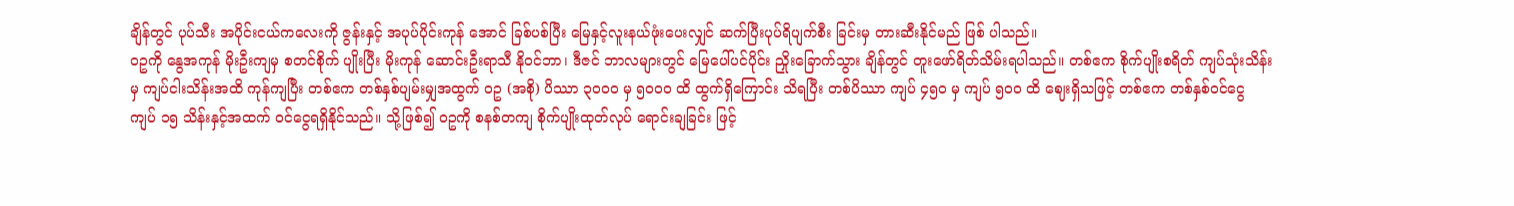ချိန်တွင် ပုပ်သီး အပိုင်းငယ်ကလေးကို ဇွန်းနှင့် အပုပ်ပိုင်းကုန် အောင် ခြစ်ပစ်ပြီး မြေနှင့်လူးနယ်ဖုံးပေးလျှင် ဆက်ပြီးပုပ်ရိပျက်စီး ခြင်းမှ တားဆီးနိုင်မည် ဖြစ် ပါသည်။
ဝဥကို နွေအကုန် မိုးဦးကျမှ စတင်စိုက် ပျိုးပြီး မိုးကုန် ဆောင်းဦးရာသီ နိုဝင်ဘာ၊ ဒီဇင် ဘာလများတွင် မြေပေါ်ပင်ပိုင်း ညှိုးခြောက်သွား ချိန်တွင် တူးဖော်ရိတ်သိမ်းရပါသည်။ တစ်ဧက စိုက်ပျိုးစရိတ် ကျပ်သုံးသိန်းမှ ကျပ်ငါးသိန်းအထိ ကုန်ကျပြီး တစ်ဧက တစ်နှစ်ပျမ်းမျှအထွက် ဝဥ (အစို) ပိဿာ ၃၀၀၀ မှ ၅၀၀၀ ထိ ထွက်ရှိကြောင်း သိရပြီး တစ်ပိဿာ ကျပ် ၄၅၀ မှ ကျပ် ၅၀၀ ထိ ဈေးရှိသဖြင့် တစ်ဧက တစ်နှစ်ဝင်ငွေ ကျပ် ၁၅ သိန်းနှင့်အထက် ဝင်ငွေရရှိနိုင်သည်။ သို့ဖြစ်၍ ဝဥကို စနစ်တကျ စိုက်ပျိုးထုတ်လုပ် ရောင်းချခြင်း ဖြင့်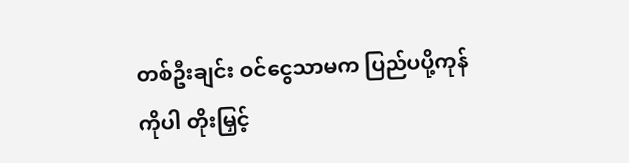တစ်ဦးချင်း ဝင်ငွေသာမက ပြည်ပပို့ကုန်ကိုပါ တိုးမြှင့်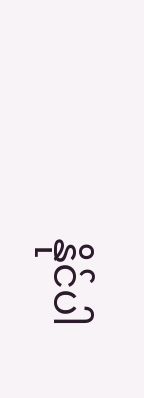နိုင်ပါ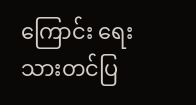ကြောင်း ရေးသားတင်ပြ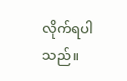လိုက်ရပါသည်။